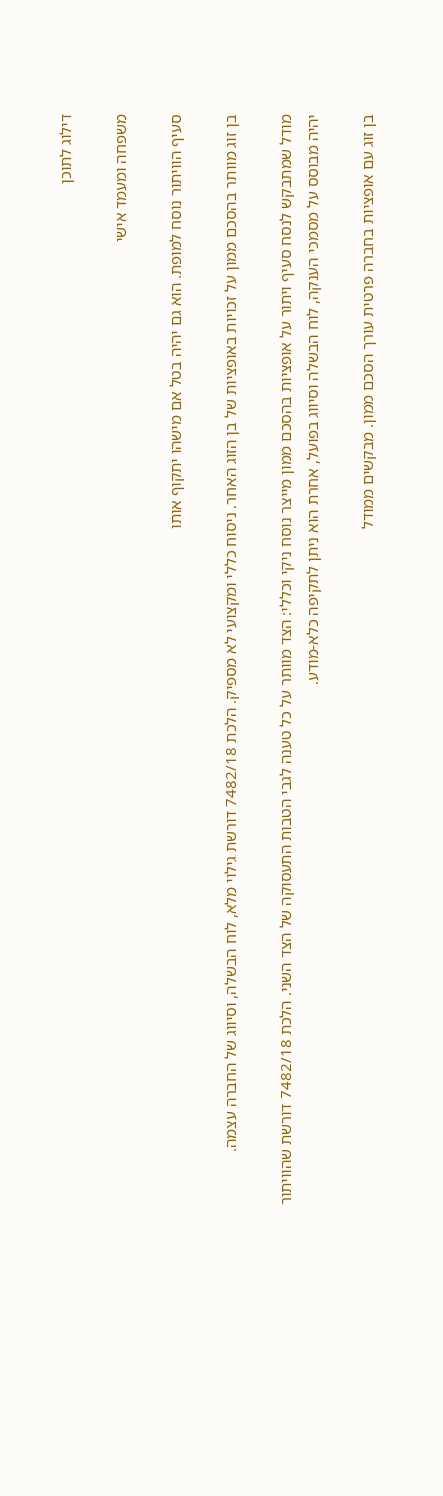דילוג לתוכן

משפחה ומעמד אישי

סעיף הוויתור נוסח למופת. הוא גם יהיה בטל אם מישהו יתקוף אותו

בן זוג מוותר בהסכם ממון על זכויות באופציות של בן הזוג האחר. ניסוח כללי ומקצועי לא מספיק. הלכת 7482/18 דורשת גילוי מלא, לוח הבשלה, וסיווג של החברה עצמה.

מודל שמתבקש לנסח סעיף ויתור על אופציות בהסכם ממון מייצר נוסח ניקי וכללי: הצד מוותר על כל טענה לגבי הטבות התעסוקה של הצד השני. הלכת 7482/18 דורשת שהוויתור יהיה מבוסס על מסמכי הענקה, לוח הבשלה וסיווג בפועל, אחרת הוא ניתן לתקיפה כלא-מודע.

בן זוג עם אופציות בחברה פרטית עורך הסכם ממון. מבקשים ממודל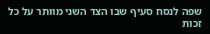שפה לנסח סעיף שבו הצד השני מוותר על כל זכות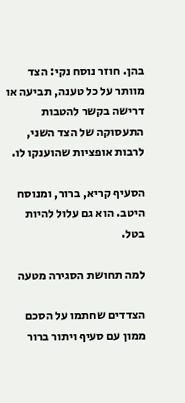בהן. חוזר נוסח נקי: הצד מוותר על כל טענה, תביעה או דרישה בקשר להטבות התעסוקה של הצד השני, לרבות אופציות שהוענקו לו.

הסעיף קריא, ברור, ומנוסח היטב. הוא גם עלול להיות בטל.

למה תחושת הסגירה מטעה

הצדדים שחתמו על הסכם ממון עם סעיף ויתור ברור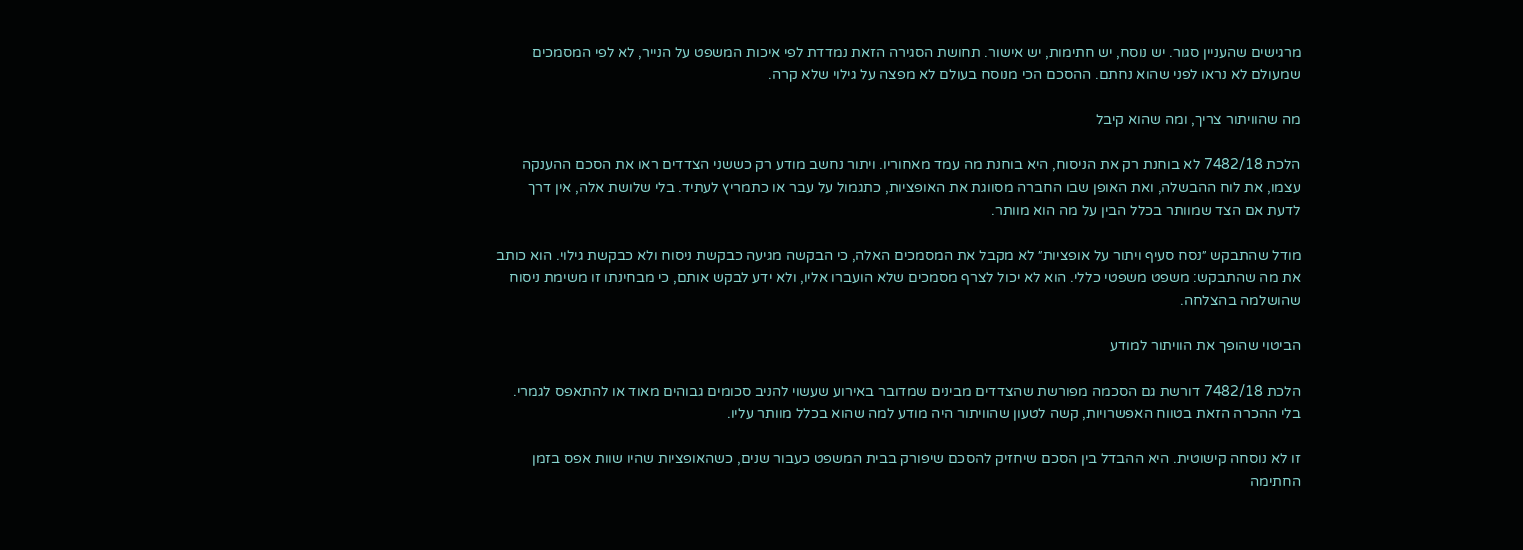מרגישים שהעניין סגור. יש נוסח, יש חתימות, יש אישור. תחושת הסגירה הזאת נמדדת לפי איכות המשפט על הנייר, לא לפי המסמכים שמעולם לא נראו לפני שהוא נחתם. ההסכם הכי מנוסח בעולם לא מפצה על גילוי שלא קרה.

מה שהוויתור צריך, ומה שהוא קיבל

הלכת 7482/18 לא בוחנת רק את הניסוח, היא בוחנת מה עמד מאחוריו. ויתור נחשב מודע רק כששני הצדדים ראו את הסכם ההענקה עצמו, את לוח ההבשלה, ואת האופן שבו החברה מסווגת את האופציות, כתגמול על עבר או כתמריץ לעתיד. בלי שלושת אלה, אין דרך לדעת אם הצד שמוותר בכלל הבין על מה הוא מוותר.

מודל שהתבקש ״נסח סעיף ויתור על אופציות״ לא מקבל את המסמכים האלה, כי הבקשה מגיעה כבקשת ניסוח ולא כבקשת גילוי. הוא כותב את מה שהתבקש: משפט משפטי כללי. הוא לא יכול לצרף מסמכים שלא הועברו אליו, ולא ידע לבקש אותם, כי מבחינתו זו משימת ניסוח שהושלמה בהצלחה.

הביטוי שהופך את הוויתור למודע

הלכת 7482/18 דורשת גם הסכמה מפורשת שהצדדים מבינים שמדובר באירוע שעשוי להניב סכומים גבוהים מאוד או להתאפס לגמרי. בלי ההכרה הזאת בטווח האפשרויות, קשה לטעון שהוויתור היה מודע למה שהוא בכלל מוותר עליו.

זו לא נוסחה קישוטית. היא ההבדל בין הסכם שיחזיק להסכם שיפורק בבית המשפט כעבור שנים, כשהאופציות שהיו שוות אפס בזמן החתימה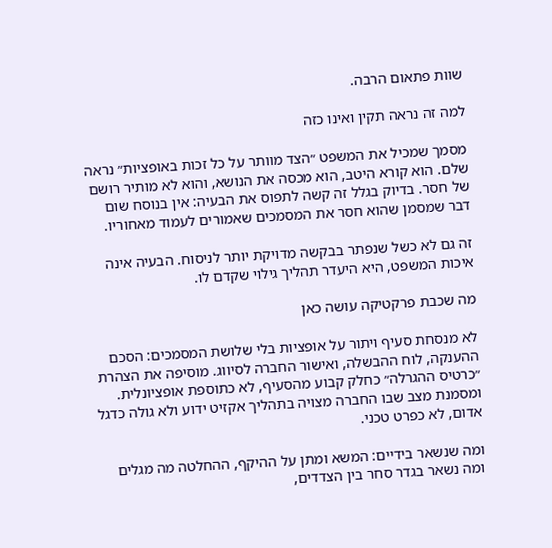שוות פתאום הרבה.

למה זה נראה תקין ואינו כזה

מסמך שמכיל את המשפט ״הצד מוותר על כל זכות באופציות״ נראה שלם. הוא קורא היטב, הוא מכסה את הנושא, והוא לא מותיר רושם של חסר. בדיוק בגלל זה קשה לתפוס את הבעיה: אין בנוסח שום דבר שמסמן שהוא חסר את המסמכים שאמורים לעמוד מאחוריו.

זה גם לא כשל שנפתר בבקשה מדויקת יותר לניסוח. הבעיה אינה איכות המשפט, היא היעדר תהליך גילוי שקדם לו.

מה שכבת פרקטיקה עושה כאן

לא מנסחת סעיף ויתור על אופציות בלי שלושת המסמכים: הסכם ההענקה, לוח ההבשלה, ואישור החברה לסיווג. מוסיפה את הצהרת ״כרטיס ההגרלה״ כחלק קבוע מהסעיף, לא כתוספת אופציונלית. ומסמנת מצב שבו החברה מצויה בתהליך אקזיט ידוע ולא גולה כדגל אדום, לא כפרט טכני.

ומה שנשאר בידיים: המשא ומתן על ההיקף, ההחלטה מה מגלים ומה נשאר בגדר סחר בין הצדדים,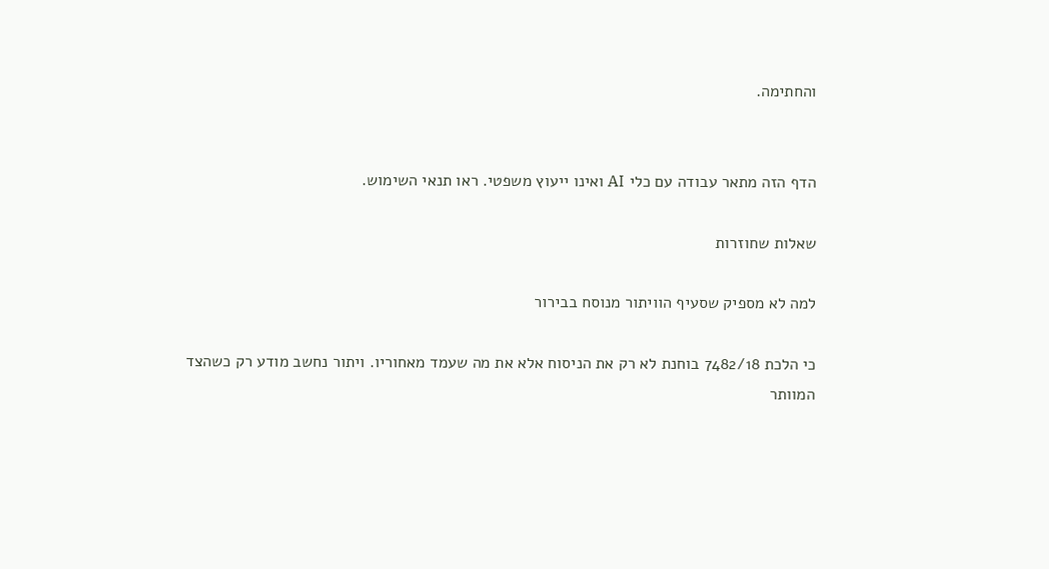והחתימה.


הדף הזה מתאר עבודה עם כלי AI ואינו ייעוץ משפטי. ראו תנאי השימוש.

שאלות שחוזרות

למה לא מספיק שסעיף הוויתור מנוסח בבירור

כי הלכת 7482/18 בוחנת לא רק את הניסוח אלא את מה שעמד מאחוריו. ויתור נחשב מודע רק כשהצד המוותר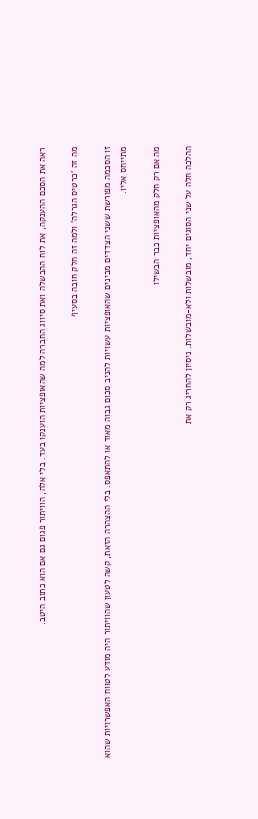ראה את הסכם ההענקה, את לוח ההבשלה ואת סיווג החברה למה שהאופציות הוענקו בעד. בלי אלה, הוויתור פגום גם אם הוא כתוב היטב.

מה זה 'כרטיס הגרלה' ולמה זה חלק חובה בסעיף

זו הסכמה מפורשת ששני הצדדים מבינים שהאופציות עשויות להניב סכום גבוה מאוד או להתאפס. בלי ההצהרה הזאת, קשה לטעון שהוויתור היה מודע לטווח האפשרויות שהוא מתייחס אליו.

מה אם רק חלק מהאופציות כבר הבשילו

ההלכה חלה על שני הסוגים יחד, מובשלות ולא-מובשלות. ניסיון להחריג רק את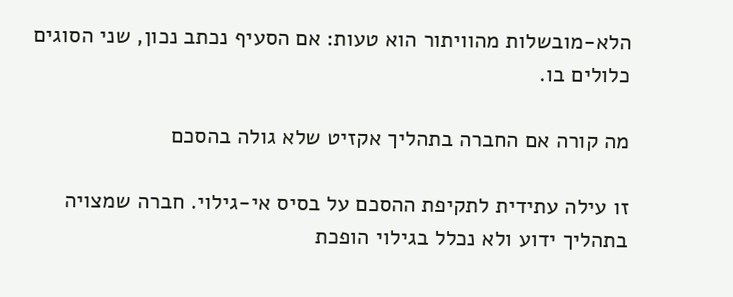הלא-מובשלות מהוויתור הוא טעות: אם הסעיף נכתב נכון, שני הסוגים כלולים בו.

מה קורה אם החברה בתהליך אקזיט שלא גולה בהסכם

זו עילה עתידית לתקיפת ההסכם על בסיס אי-גילוי. חברה שמצויה בתהליך ידוע ולא נכלל בגילוי הופכת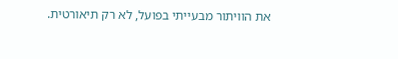את הוויתור מבעייתי בפועל, לא רק תיאורטית.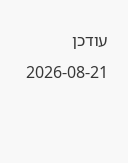עודכן 2026-08-21